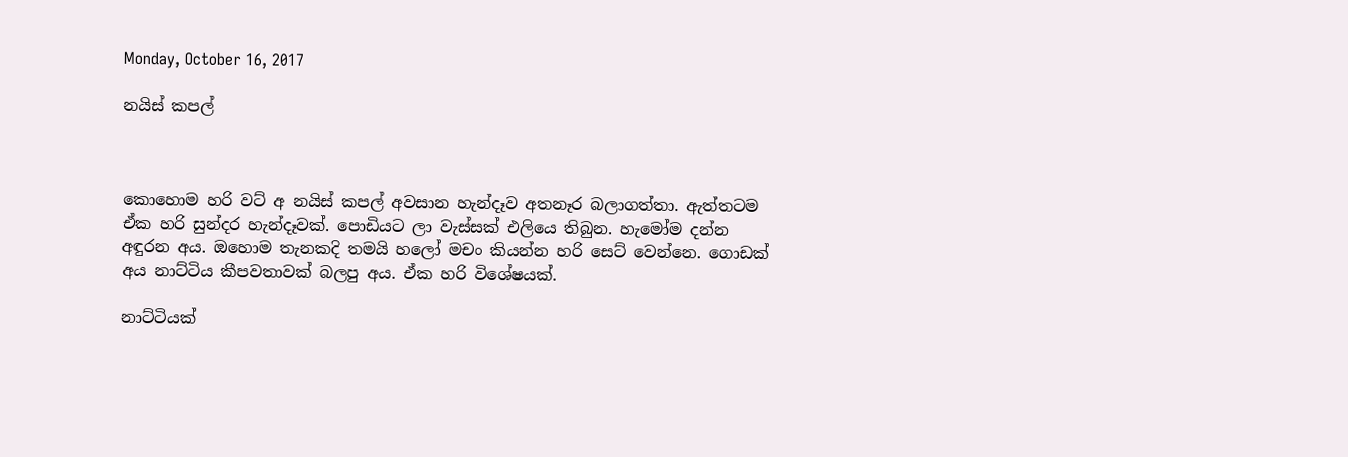Monday, October 16, 2017

නයිස් කපල්



කොහොම හරි වට් අ නයිස් කපල් අවසාන හැන්දෑව අතනෑර බලාගත්තා. ඇත්තටම ඒක හරි සුන්දර හැන්දෑවක්. පොඩියට ලා වැස්සක් එලියෙ තිබුන. හැමෝම දන්න අඳුරන අය. ඔහොම තැනකදි තමයි හලෝ මචං කියන්න හරි සෙට් වෙන්නෙ. ගොඩක් අය නාට්ටිය කීපවතාවක් බලපු අය. ඒක හරි විශේෂයක්.

නාට්ටියක්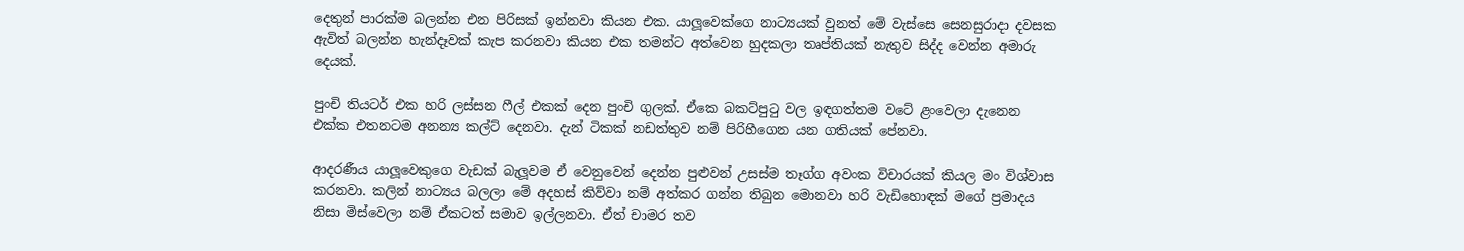දෙතුන් පාරක්ම බලන්න එන පිරිසක් ඉන්නවා කියන එක. යාලූවෙක්ගෙ නාට්‍යයක් වුනත් මේ වැස්සෙ සෙනසුරාදා දවසක ඇවිත් බලන්න හැන්දෑවක් කැප කරනවා කියන එක තමන්ට අත්වෙන හුදකලා තෘප්තියක් නැතුව සිද්ද වෙන්න අමාරු දෙයක්.

පුංචි තියටර් එක හරි ලස්සන ෆීල් එකක් දෙන පුංචි ගුලක්. ඒකෙ බකට්පුටු වල ඉඳගත්තම වටේ ළංවෙලා දැනෙන එක්ක එතනටම අනන්‍ය කල්ට් දෙනවා. දැන් ටිකක් නඩත්තුව නම් පිරිහීගෙන යන ගතියක් පේනවා.

ආදරණීය යාලූවෙකුගෙ වැඩක් බැලූවම ඒ වෙනුවෙන් දෙන්න පුළුවන් උසස්ම තෑග්ග අවංක විචාරයක් කියල මං විශ්වාස කරනවා. කලින් නාට්‍යය බලලා මේ අදහස් කිව්වා නම් අත්කර ගන්න තිබුන මොනවා හරි වැඩිහොඳක් මගේ ප්‍රමාදය නිසා මිස්වෙලා නම් ඒකටත් සමාව ඉල්ලනවා. ඒත් චාමර තව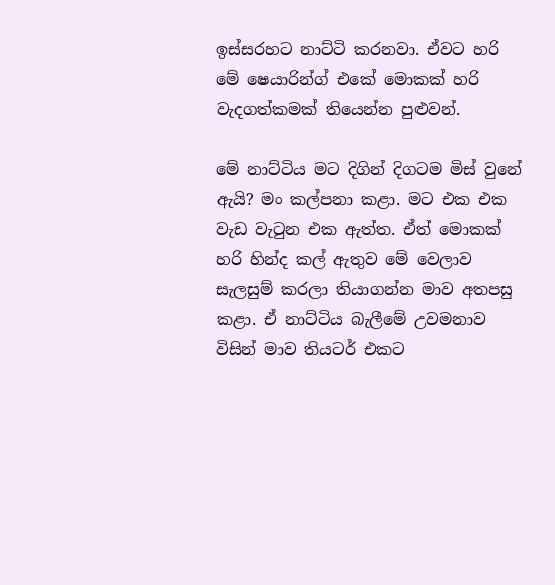ඉස්සරහට නාට්ටි කරනවා. ඒවට හරි මේ ෂෙයාරින්ග් එකේ මොකක් හරි වැදගත්කමක් තියෙන්න පුළුවන්.

මේ නාට්ටිය මට දිගින් දිගටම මිස් වුනේ ඇයි? මං කල්පනා කළා. මට එක එක වැඩ වැටුන එක ඇත්ත. ඒත් මොකක් හරි හින්ද කල් ඇතුව මේ වෙලාව සැලසුම් කරලා තියාගන්න මාව අතපසු කළා. ඒ නාට්ටිය බැලීමේ උවමනාව විසින් මාව තියටර් එකට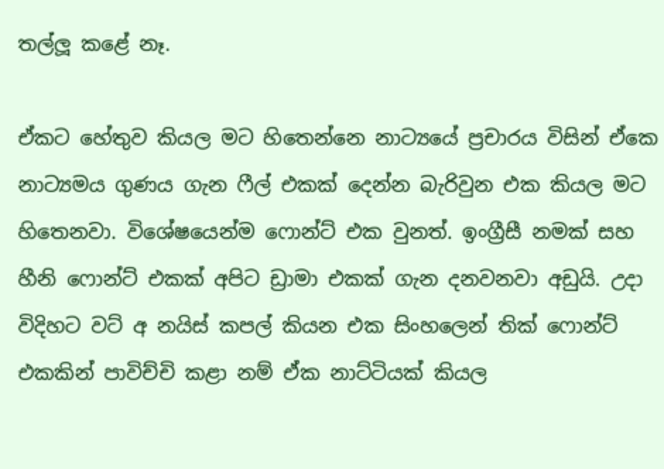තල්ලූ කළේ නෑ.

ඒකට හේතුව කියල මට හිතෙන්නෙ නාට්‍යයේ ප්‍රචාරය විසින් ඒකෙ නාට්‍යමය ගුණය ගැන ෆීල් එකක් දෙන්න බැරිවුන එක කියල මට හිතෙනවා. විශේෂයෙන්ම ෆොන්ට් එක වුනත්. ඉංග්‍රීසී නමක් සහ හීනි ෆොන්ට් එකක් අපිට ඩ්‍රාමා එකක් ගැන දනවනවා අඩුයි. උදා විදිහට වට් අ නයිස් කපල් කියන එක සිංහලෙන් තික් ෆොන්ට් එකකින් පාවිච්චි කළා නම් ඒක නාට්ටියක් කියල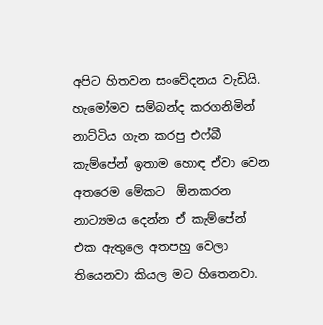අපිට හිතවන සංවේදනය වැඩියි. හැමෝමව සම්බන්ද කරගනිමින් නාට්ටිය ගැන කරපු එෆ්බී කැම්පේන් ඉතාම හොඳ ඒවා වෙන අතරෙම මේකට  ඕනකරන නාට්‍යමය දෙන්න ඒ කැම්පේන් එක ඇතුලෙ අතපහු වෙලා තියෙනවා කියල මට හිතෙනවා.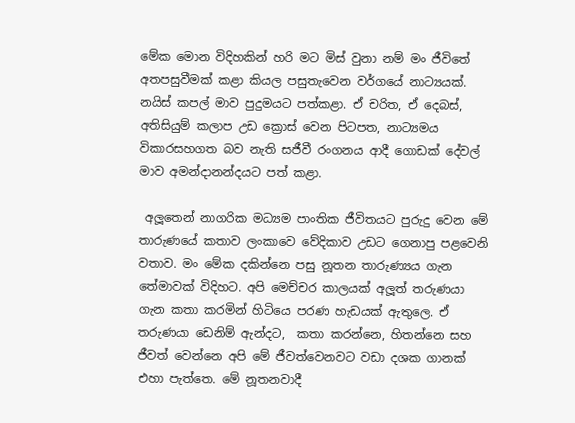මේක මොන විදිහකින් හරි මට මිස් වුනා නම් මං ජීවිතේ අතපසුවීමක් කළා කියල පසුතැවෙන වර්ගයේ නාට්‍යයක්. නයිස් කපල් මාව පුදුමයට පත්කළා. ඒ චරිත, ඒ දෙබස්, අතිසියුම් කලාප උඩ ක්‍රොස් වෙන පිටපත, නාට්‍යමය විකාරසහගත බව නැති සජීවී රංගනය ආදී ගොඩක් දේවල් මාව අමන්දානන්දයට පත් කළා.

 අලූතෙන් නාගරික මධ්‍යම පාංතික ජීවිතයට පුරුදු වෙන මේ තාරුණයේ කතාව ලංකාවෙ වේදිකාව උඩට ගෙනාපු පළවෙනි වතාව. මං මේක දකින්නෙ පසු නූතන තාරුණ්‍යය ගැන තේමාවක් විදිහට. අපි මෙච්චර කාලයක් අලූත් තරුණයා ගැන කතා කරමින් හිටියෙ පරණ හැඩයක් ඇතුලෙ. ඒ තරුණයා ඩෙනිම් ඇන්දට,  කතා කරන්නෙ, හිතන්නෙ සහ ජීවත් වෙන්නෙ අපි මේ ජීවත්වෙනවට වඩා දශක ගානක් එහා පැත්තෙ. මේ නූතනවාදී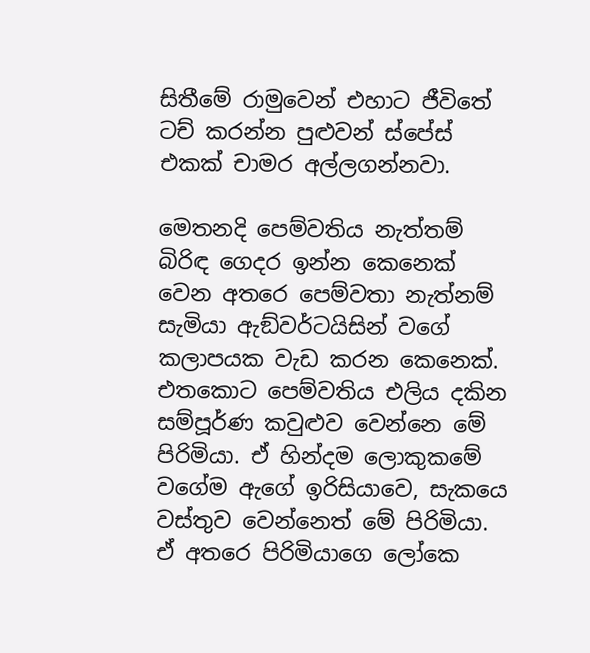සිතීමේ රාමුවෙන් එහාට ජීවිතේ ටච් කරන්න පුළුවන් ස්පේස් එකක් චාමර අල්ලගන්නවා.

මෙතනදි පෙම්වතිය නැත්තම් බිරිඳ ගෙදර ඉන්න කෙනෙක් වෙන අතරෙ පෙම්වතා නැත්නම් සැමියා ඇඞ්වර්ටයිසින් වගේ කලාපයක වැඩ කරන කෙනෙක්. එතකොට පෙම්වතිය එලිය දකින සම්පූර්ණ කවුළුව වෙන්නෙ මේ පිරිමියා. ඒ හින්දම ලොකුකමේ වගේම ඇගේ ඉරිසියාවෙ, සැකයෙ වස්තුව වෙන්නෙත් මේ පිරිමියා. ඒ අතරෙ පිරිමියාගෙ ලෝකෙ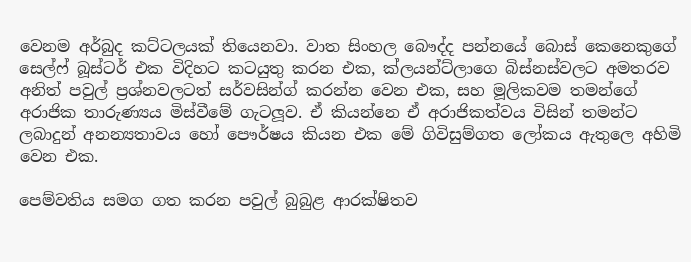වෙනම අර්බුද කට්ටලයක් තියෙනවා. වාත සිංහල බෞද්ද පන්නයේ බොස් කෙනෙකුගේ සෙල්ෆ් බූස්ටර් එක විදිහට කටයුතු කරන එක, ක්ලයන්ට්ලාගෙ බිස්නස්වලට අමතරව අනිත් පවුල් ප්‍රශ්නවලටත් සර්වසින්ග් කරන්න වෙන එක, සහ මූලිකවම තමන්ගේ අරාජික තාරුණ්‍යය මිස්වීමේ ගැටලූව. ඒ කියන්නෙ ඒ අරාජිකත්වය විසින් තමන්ට ලබාදුන් අනන්‍යතාවය හෝ පෞර්ෂය කියන එක මේ ගිවිසුම්ගත ලෝකය ඇතුලෙ අහිමි වෙන එක.

පෙම්වතිය සමග ගත කරන පවුල් බුබුළ ආරක්ෂිතව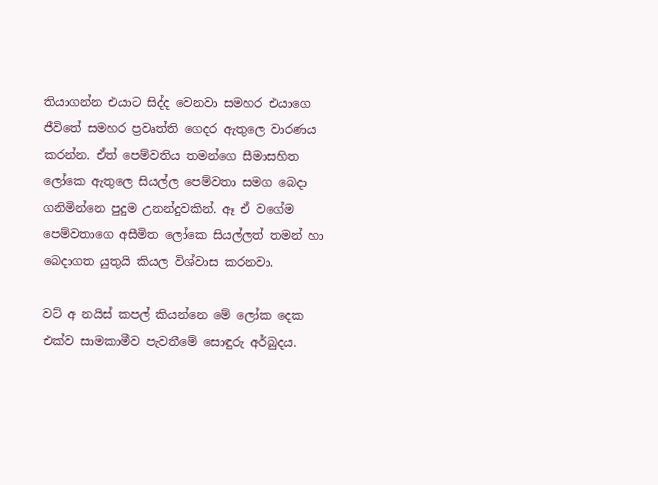තියාගන්න එයාට සිද්ද වෙනවා සමහර එයාගෙ ජීවිතේ සමහර ප්‍රවෘත්ති ගෙදර ඇතුලෙ වාරණය කරන්න. ඒත් පෙම්වතිය තමන්ගෙ සීමාසහිත ලෝකෙ ඇතුලෙ සියල්ල පෙම්වතා සමග බෙදා ගනිමින්නෙ පුදුම උනන්දුවකින්. ඈ ඒ වගේම පෙම්වතාගෙ අසීමිත ලෝකෙ සියල්ලත් තමන් හා බෙදාගත යුතුයි කියල විශ්වාස කරනවා.

වට් අ නයිස් කපල් කියන්නෙ මේ ලෝක දෙක එක්ව සාමකාමීව පැවතීමේ සොඳුරු අර්බුදය.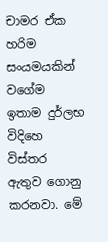චාමර ඒක හරිම සංයමයකින් වගේම ඉතාම දුර්ලභ විදිහෙ විස්තර ඇතුව ගොනු කරනවා. මේ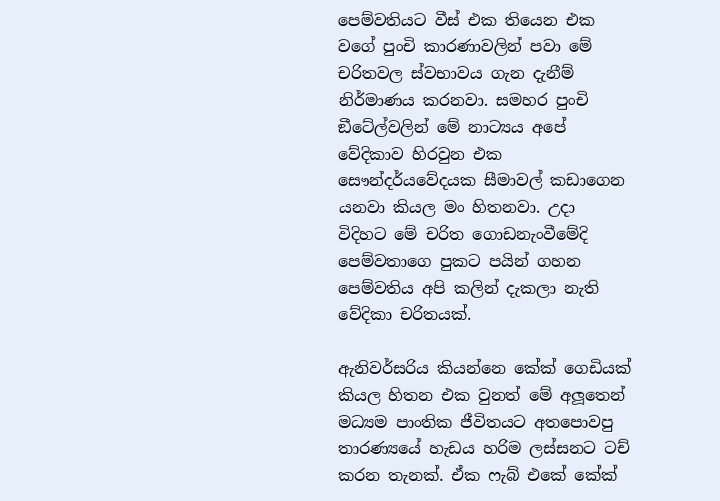පෙම්වතියට වීස් එක තියෙන එක වගේ පුංචි කාරණාවලින් පවා මේ චරිතවල ස්වභාවය ගැන දැනීම් නිර්මාණය කරනවා. සමහර පුංචි ඞීටේල්වලින් මේ නාට්‍යය අපේ වේදිකාව හිරවුන එක සෞන්දර්යවේදයක සීමාවල් කඩාගෙන යනවා කියල මං හිතනවා. උදා විදිහට මේ චරිත ගොඩනැංවීමේදි පෙම්වතාගෙ පුකට පයින් ගහන පෙම්වතිය අපි කලින් දැකලා නැති වේදිකා චරිතයක්.

ඇනිවර්සරිය කියන්නෙ කේක් ගෙඩියක් කියල හිතන එක වුනත් මේ අලූතෙන් මධ්‍යම පාංතික ජීවිතයට අතපොවපු තාරණ්‍යයේ හැඩය හරිම ලස්සනට ටච් කරන තැනක්. ඒක ෆැබ් එකේ කේක්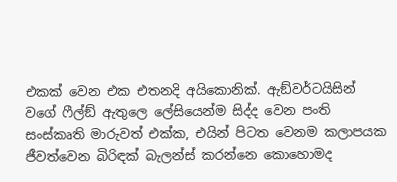එකක් වෙන එක එතනදි අයිකොනික්. ඇඞ්වර්ටයිසින් වගේ ෆීල්ඞ් ඇතුලෙ ලේසියෙන්ම සිද්ද වෙන පංති සංස්කෘති මාරුවත් එක්ක, එයින් පිටත වෙනම කලාපයක ජීවත්වෙන බිරිඳක් බැලන්ස් කරන්නෙ කොහොමද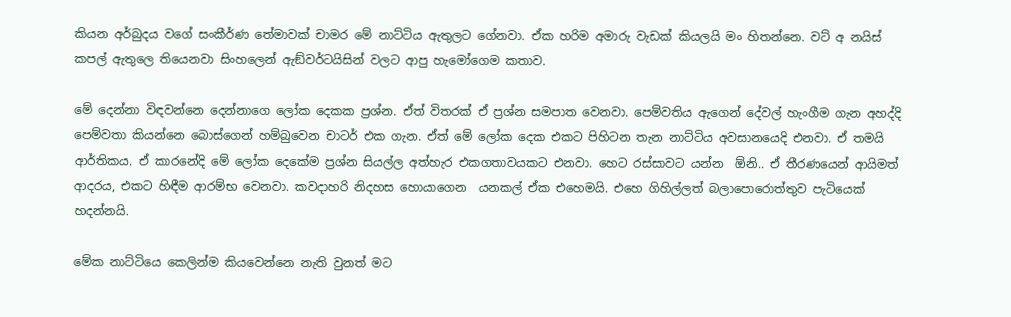කියන අර්බුදය වගේ සංකීර්ණ තේමාවක් චාමර මේ නාට්ටිය ඇතුලට ගේනවා. ඒක හරිම අමාරු වැඩක් කියලයි මං හිතන්නෙ. වට් අ නයිස් කපල් ඇතුලෙ තියෙනවා සිංහලෙන් ඇඞ්වර්ටයිසින් වලට ආපු හැමෝගෙම කතාව.

මේ දෙන්නා විඳවන්නෙ දෙන්නාගෙ ලෝක දෙකක ප්‍රශ්න. ඒත් විතරක් ඒ ප්‍රශ්න සමපාත වෙනවා. පෙම්වතිය ඇගෙන් දේවල් හැංගීම ගැන අහද්දි පෙම්වතා කියන්නෙ බොස්ගෙන් හම්බුවෙන චාටර් එක ගැන. ඒත් මේ ලෝක දෙක එකට පිහිටන තැන නාට්ටිය අවසානයෙදි එනවා. ඒ තමයි ආර්තිකය. ඒ කාරනේදි මේ ලෝක දෙකේම ප්‍රශ්න සියල්ල අත්හැර එකගතාවයකට එනවා. හෙට රස්සාවට යන්න  ඕනි.. ඒ තීරණයෙන් ආයිමත් ආදරය, එකට හිඳීම ආරම්භ වෙනවා. කවදාහරි නිදහස හොයාගෙන  යනකල් ඒක එහෙමයි. එහෙ ගිහිල්ලත් බලාපොරොත්තුව පැටියෙක් හදන්නයි.

මේක නාට්ටියෙ කෙලින්ම කියවෙන්නෙ නැති වුනත් මට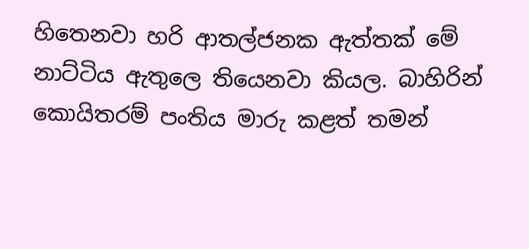හිතෙනවා හරි ආතල්ජනක ඇත්තක් මේ නාට්ටිය ඇතුලෙ තියෙනවා කියල. බාහිරින් කොයිතරම් පංතිය මාරු කළත් තමන්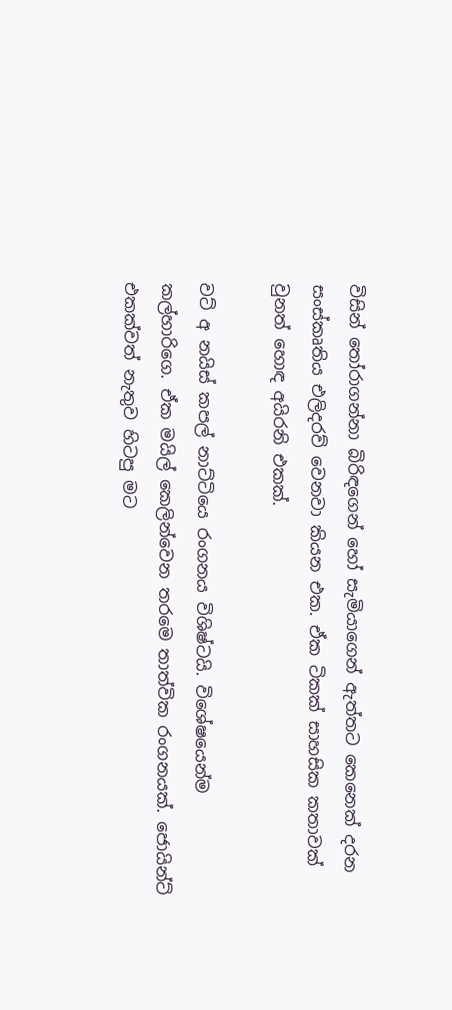විසින් තෝරාගන්නා බිරිඳගෙන් හෝ සැමියාගෙන් ඇත්තට කෙනෙක් දරන සංස්කෘතිය එලිදරව් වෙනවා කියන එක. ඒක ටිකක් සාහසික කතාවක් වුනත් හොඳ අයිරනි එකක්.

වට් අ නයිස් කපල් නාට්ටියෙ රංගනය විශිෂ්ටයි. විශේෂයෙන්ම කල්හාරිගෙ. ඒක මයිල් කෙලින්වෙන තරමෙ තාත්වික රංගනයක්. ජොයින්ට් එකක්වත් නැතුව හිටපු මට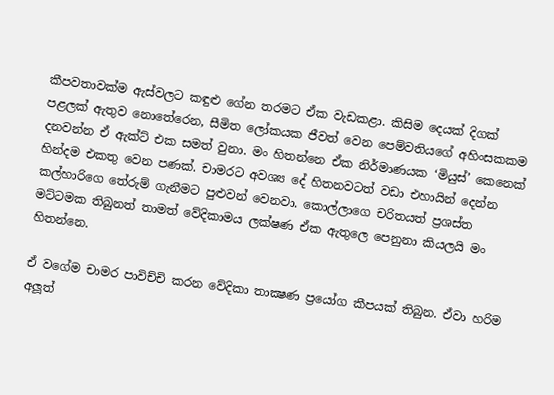කීපවතාවක්ම ඇස්වලට කඳුළු ගේන තරමට ඒක වැඩකළා. කිසිම දෙයක් දිගක් පළලක් ඇතුව නොතේරෙන, සීමිත ලෝකයක ජීවත් වෙන පෙම්වතියගේ අහිංසකකම දනවන්න ඒ ඇක්ට් එක සමත් වුනා. මං හිතන්නෙ ඒක නිර්මාණයක ‘මියුස්’ කෙනෙක් හින්දම එකතු වෙන පණක්. චාමරට අවශ්‍ය දේ හිතනවටත් වඩා එහායින් දෙන්න කල්හාරිගෙ තේරුම් ගැනීමට පුළුවන් වෙනවා. කොල්ලාගෙ චරිතයත් ප්‍රශස්ත මට්ටමක තිබුනත් තාමත් වේදිකාමය ලක්ෂණ ඒක ඇතුලෙ පෙනුනා කියලයි මං හිතන්නෙ.

ඒ වගේම චාමර පාවිච්චි කරන වේදිකා තාක්‍ෂණ ප්‍රයෝග කීපයක් තිබුන. ඒවා හරිම අලූත්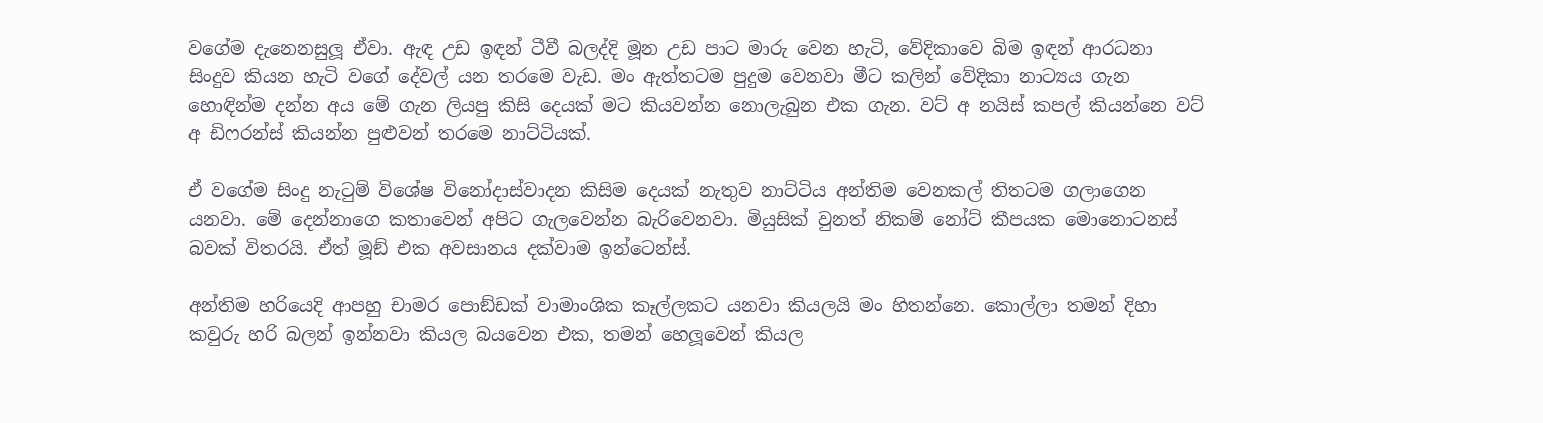වගේම දැනෙනසුලූ ඒවා. ඇඳ උඩ ඉඳන් ටීවී බලද්දි මූන උඩ පාට මාරු වෙන හැටි, වේදිකාවෙ බිම ඉඳන් ආරධනා සිංදුව කියන හැටි වගේ දේවල් යන තරමෙ වැඩ. මං ඇත්තටම පුදුම වෙනවා මීට කලින් වේදිකා නාට්‍යය ගැන හොඳින්ම දන්න අය මේ ගැන ලියපු කිසි දෙයක් මට කියවන්න නොලැබුන එක ගැන. වට් අ නයිස් කපල් කියන්නෙ වට් අ ඩිෆරන්ස් කියන්න පුළුවන් තරමෙ නාට්ටියක්.

ඒ වගේම සිංදු නැටුම් විශේෂ විනෝදාස්වාදන කිසිම දෙයක් නැතුව නාට්ටිය අන්තිම වෙනකල් තිතටම ගලාගෙන යනවා. මේ දෙන්නාගෙ කතාවෙන් අපිට ගැලවෙන්න බැරිවෙනවා. මියුසික් වුනත් නිකම් නෝට් කීපයක මොනොටනස් බවක් විතරයි. ඒත් මූඞ් එක අවසානය දක්වාම ඉන්ටෙන්ස්.

අන්තිම හරියෙදි ආපහු චාමර පොඞ්ඩක් වාමාංශික කෑල්ලකට යනවා කියලයි මං හිතන්නෙ. කොල්ලා තමන් දිහා කවුරු හරි බලන් ඉන්නවා කියල බයවෙන එක, තමන් හෙලූවෙන් කියල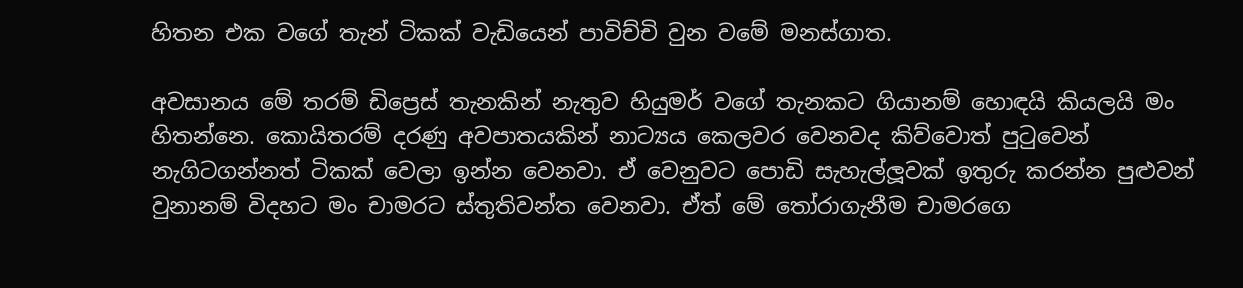හිතන එක වගේ තැන් ටිකක් වැඩියෙන් පාවිච්චි වුන වමේ මනස්ගාත.

අවසානය මේ තරම් ඩිප්‍රෙස් තැනකින් නැතුව හියුමර් වගේ තැනකට ගියානම් හොඳයි කියලයි මං හිතන්නෙ. කොයිතරම් දරණු අවපාතයකින් නාට්‍යය කෙලවර වෙනවද කිව්වොත් පුටුවෙන් නැගිටගන්නත් ටිකක් වෙලා ඉන්න වෙනවා. ඒ වෙනුවට පොඩි සැහැල්ලූවක් ඉතුරු කරන්න පුළුවන් වුනානම් විදහට මං චාමරට ස්තුතිවන්ත වෙනවා. ඒත් මේ තෝරාගැනීම චාමරගෙ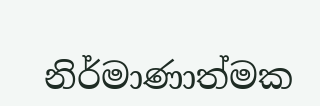නිර්මාණාත්මක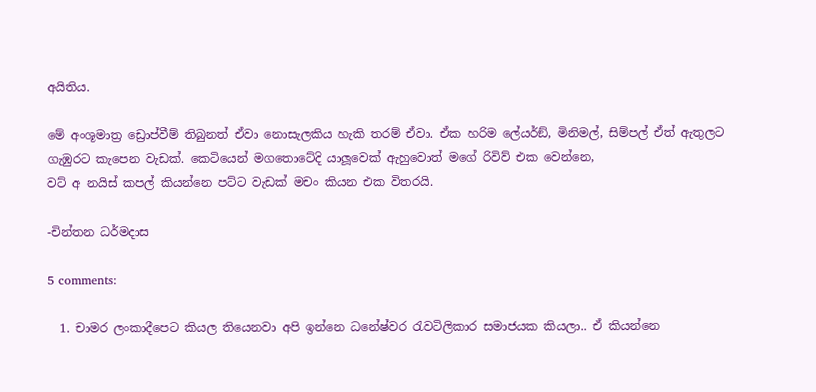අයිතිය.

මේ අංශූමාත්‍ර ඩ්‍රොප්වීම් තිබුනත් ඒවා නොසැලකිය හැකි තරම් ඒවා. ඒක හරිම ලේයර්ඞ්, මිනිමල්, සිම්පල් ඒත් ඇතුලට ගැඹුරට කැපෙන වැඩක්. කෙටියෙන් මගතොටේදි යාලූවෙක් ඇහුවොත් මගේ රිවිව් එක වෙන්නෙ,
වට් අ නයිස් කපල් කියන්නෙ පට්ට වැඩක් මචං කියන එක විතරයි.

-චින්තන ධර්මදාස

5 comments:

  1. චාමර ලංකාදීපෙට කියල තියෙනවා අපි ඉන්නෙ ධනේෂ්වර රැවටිලිකාර සමාජයක කියලා.. ඒ කියන්නෙ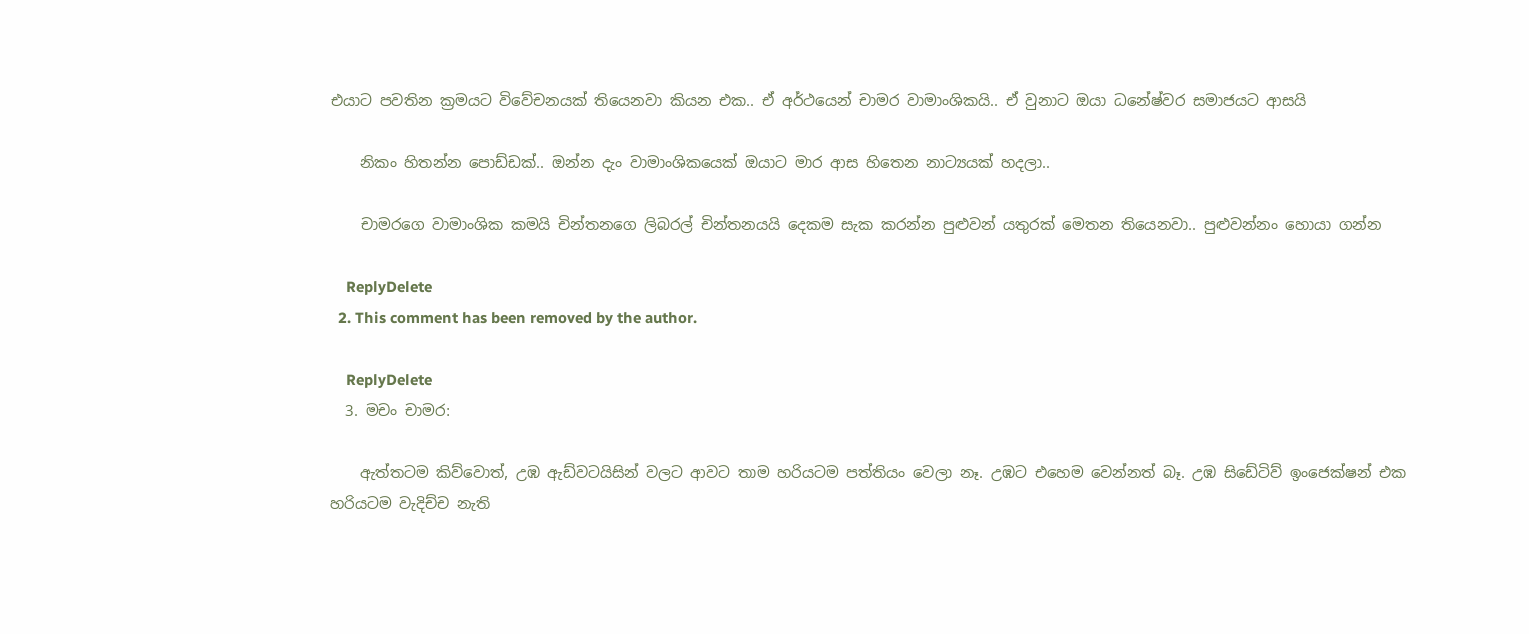එයාට පවතින ක්‍ර‍මයට විවේචනයක් තියෙනවා කියන එක.. ඒ අර්ථයෙන් චාමර වාමාංශිකයි.. ඒ වුනාට ඔයා ධනේෂ්වර සමාජයට ආසයි

    නිකං හිතන්න පොඩ්ඩක්.. ඔන්න දැං වාමාංශිකයෙක් ඔයාට මාර ආස හිතෙන නාට්‍යයක් හදලා..

    චාමරගෙ වාමාංශික කමයි චින්තනගෙ ලිබරල් චින්තනයයි දෙකම සැක කරන්න පුළුවන් යතුරක් මෙතන තියෙනවා.. පුළුවන්නං හොයා ගන්න

    ReplyDelete
  2. This comment has been removed by the author.

    ReplyDelete
  3. මචං චාමර:

    ඇත්තටම කිව්වොත්, උඹ ඇඩ්වටයිසින් වලට ආවට තාම හරියටම පත්තියං වෙලා නෑ. උඹට එහෙම වෙන්නත් බෑ. උඹ සිඩේටිව් ඉංජෙක්ෂන් එක හරියටම වැදිච්ච නැති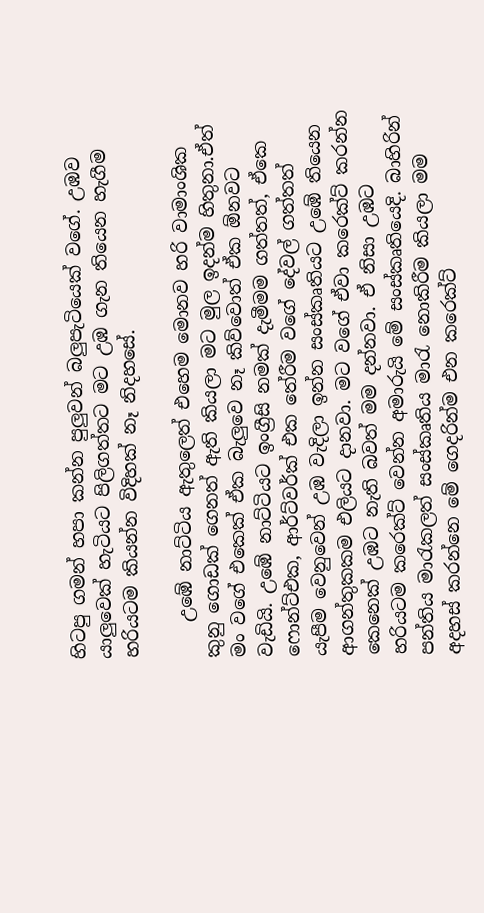හිටපු ගමන් හපා කන්න පුලුවන් බලුපැටියෙක් වගේ. උඹව යාලුවෙක් හැටියට පිලිගත්තට මට උඹ ගැන තියෙන හැගීම හරියටම කියන්න විදිහක් නෑ නිදහසේ.

    උඹේ නාට්ටිය ඇතුලෙත් එහෙම මොනව හරි වාමාංශික කුනු ගොඩක් ගෙනත් ඇති කියලා මට මුල ඉදන්ම හිතුනා.ඒත් මං වගේ එකෙක් ඒක බැලුවෙ නෑ කිව්වොත් ඒක ඕනවට වැඩියි. උඹේ නාට්ටියට ඉංග්‍රීසි නමක් දැමීමම ගත්තත්, ඒකෙ ෆොන්ට්එක, ආර්ට්වර්ක් එක තේරීම වගේ දේවල් ගත්තත් යැපීම වෙනුවෙන් උඹ වැදිලා ඉන්න සංස්කෘතියට උඹේ තියෙන ආගන්තුකකම එලියට දානවා. මට වගේ ඒවා කරෙක්ට් කරන්න කෙනෙක් උඹට නැති බවත් මම දන්නවා. ඒ නිසා උඹට හරියටම කරෙක්ට් වෙන්න අමාරුයි මේ සංස්කෘතියෙදි. බාහිරින් පන්තිය මාරැකලත් සංස්කෘතිය මාරැ නොකිරීම කියලා මම අදහස් කරන්නෙ මේ ගෙදරින්ම එන කරෙක්ට්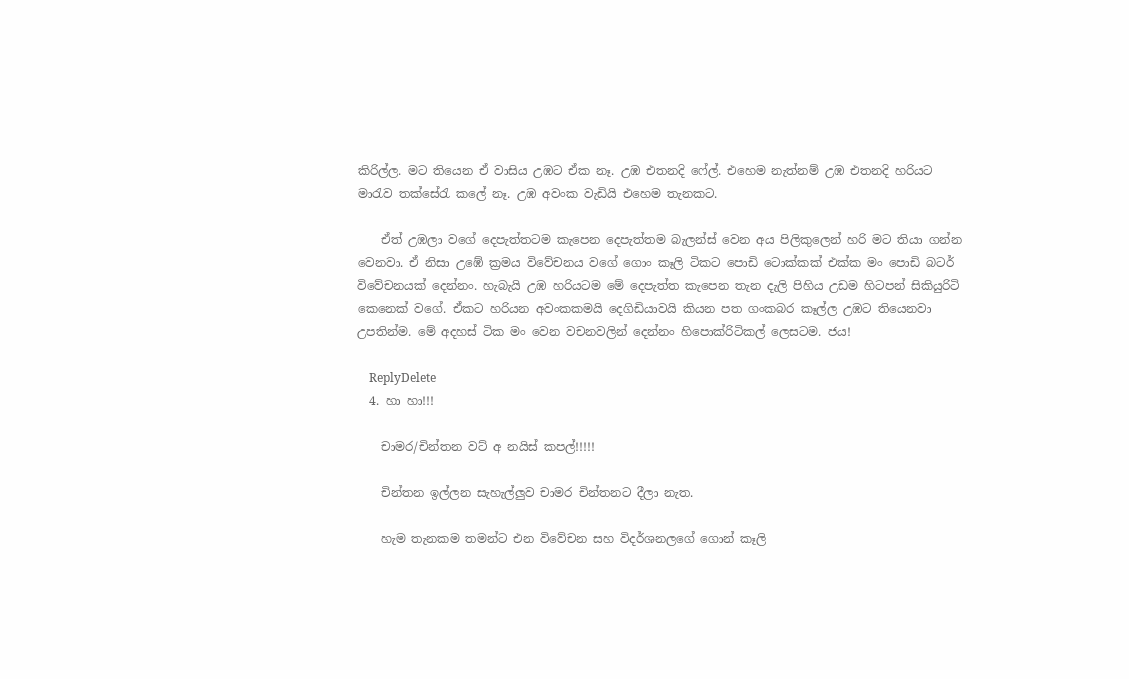කිරිල්ල. මට තියෙන ඒ වාසිය උඹට ඒක නෑ. උඹ එතනදි ෆේල්. එහෙම නැත්නම් උඹ එතනදි හරියට මාරැව තක්සේරැ කලේ නෑ. උඹ අවංක වැඩියි එහෙම තැනකට.

    ඒත් උඹලා වගේ දෙපැත්තටම කැපෙන දෙපැත්තම බැලන්ස් වෙන අය පිලිකුලෙන් හරි මට තියා ගන්න වෙනවා. ඒ නිසා උඹේ ක්‍රමය විවේචනය වගේ ගොං කෑලි ටිකට පොඩි ටොක්කක් එක්ක මං පොඩි බටර් විවේචනයක් දෙන්නං. හැබැයි උඹ හරියටම මේ දෙපැත්ත කැපෙන තැන දැලි පිහිය උඩම හිටපන් සිකියුරිටි කෙනෙක් වගේ. ඒකට හරියන අවංකකමයි දෙගිඩියාවයි කියන පත ගංකබර කෑල්ල උඹට තියෙනවා උපතින්ම. මේ අදහස් ටික මං වෙන වචනවලින් දෙන්නං හිපොක්රිටිකල් ලෙසටම. ජය!

    ReplyDelete
  4. හා හා!!!

    චාමර/චින්තන වට් අ නයිස් කපල්!!!!!

    චින්තන ඉල්ලන සැහැල්ලුව චාමර චින්තනට දීලා නැත.

    හැම තැනකම තමන්ට එන විවේචන සහ විදර්ශනලගේ ගොන් කෑලි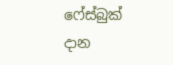ෆේස්බුක් දාන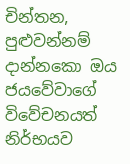චින්තන, පුළුවන්නම් දාන්නකො ඔය ජයවේවාගේ විවේචනයත් නිර්භයව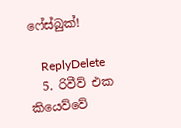ෆේස්බුක්!

    ReplyDelete
  5. රිවීව් එක කියෙව්වේ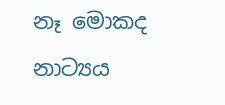නෑ මොකද නාට්‍යය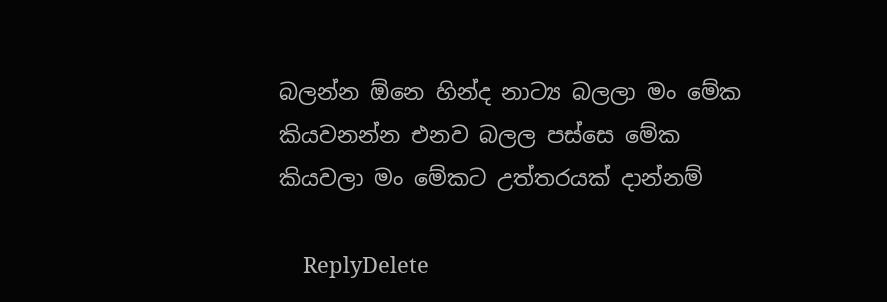බලන්න ඕනෙ හින්ද නාට්‍ය බලලා මං මේක කියවනන්න එනව බලල පස්සෙ මේක කියවලා මං මේකට උත්තරයක් දාන්නම්

    ReplyDelete